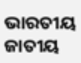ଭାରତୀୟ ଜାତୀୟ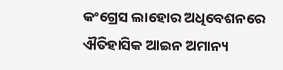କଂଗ୍ରେସ ଲାହୋର ଅଧିବେଶନରେ ଐତିହାସିକ ଆଇନ ଅମାନ୍ୟ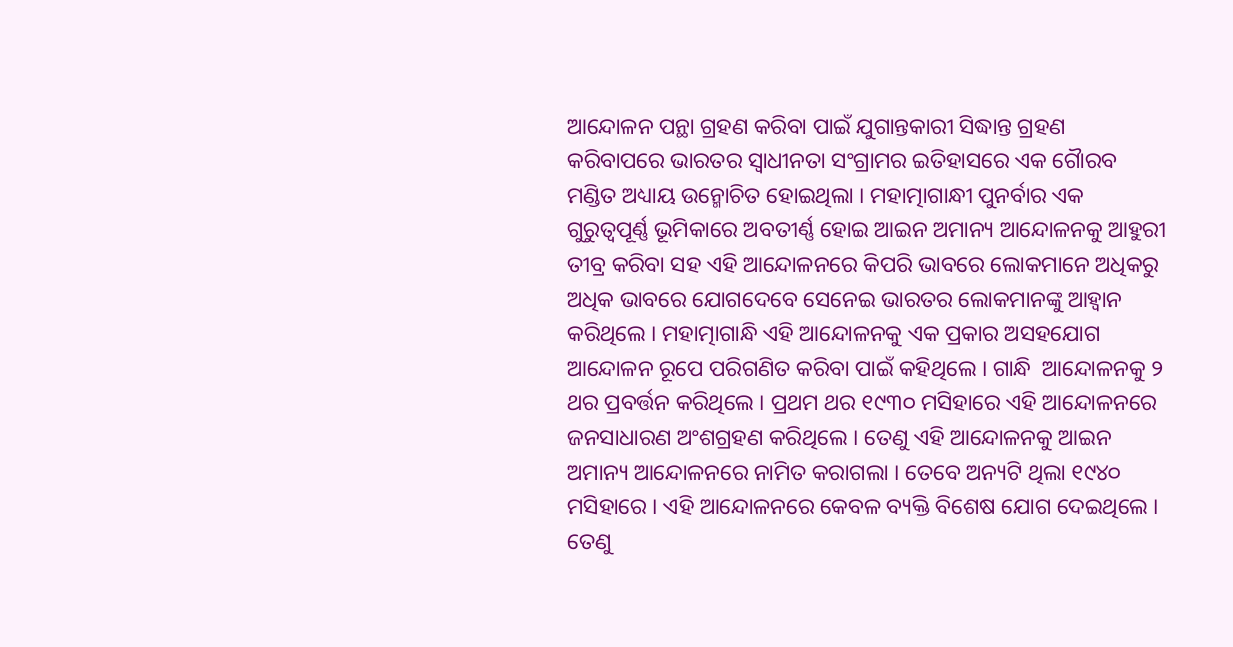ଆନ୍ଦୋଳନ ପନ୍ଥା ଗ୍ରହଣ କରିବା ପାଇଁ ଯୁଗାନ୍ତକାରୀ ସିଦ୍ଧାନ୍ତ ଗ୍ରହଣ କରିବାପରେ ଭାରତର ସ୍ୱାଧୀନତା ସଂଗ୍ରାମର ଇତିହାସରେ ଏକ ଗୈାରବ ମଣ୍ଡିତ ଅଧ୍ୟାୟ ଉନ୍ମୋଚିତ ହୋଇଥିଲା । ମହାତ୍ମାଗାନ୍ଧୀ ପୁନର୍ବାର ଏକ ଗୁରୁତ୍ୱପୂର୍ଣ୍ଣ ଭୂମିକାରେ ଅବତୀର୍ଣ୍ଣ ହୋଇ ଆଇନ ଅମାନ୍ୟ ଆନ୍ଦୋଳନକୁ ଆହୁରୀ ତୀବ୍ର କରିବା ସହ ଏହି ଆନ୍ଦୋଳନରେ କିପରି ଭାବରେ ଲୋକମାନେ ଅଧିକରୁ ଅଧିକ ଭାବରେ ଯୋଗଦେବେ ସେନେଇ ଭାରତର ଲୋକମାନଙ୍କୁ ଆହ୍ୱାନ କରିଥିଲେ । ମହାତ୍ମାଗାନ୍ଧି ଏହି ଆନ୍ଦୋଳନକୁ ଏକ ପ୍ରକାର ଅସହଯୋଗ ଆନ୍ଦୋଳନ ରୂପେ ପରିଗଣିତ କରିବା ପାଇଁ କହିଥିଲେ । ଗାନ୍ଧି  ଆନ୍ଦୋଳନକୁ ୨ ଥର ପ୍ରବର୍ତ୍ତନ କରିଥିଲେ । ପ୍ରଥମ ଥର ୧୯୩୦ ମସିହାରେ ଏହି ଆନ୍ଦୋଳନରେ ଜନସାଧାରଣ ଅଂଶଗ୍ରହଣ କରିଥିଲେ । ତେଣୁ ଏହି ଆନ୍ଦୋଳନକୁ ଆଇନ ଅମାନ୍ୟ ଆନ୍ଦୋଳନରେ ନାମିତ କରାଗଲା । ତେବେ ଅନ୍ୟଟି ଥିଲା ୧୯୪୦ ମସିହାରେ । ଏହି ଆନ୍ଦୋଳନରେ କେବଳ ବ୍ୟକ୍ତି ବିଶେଷ ଯୋଗ ଦେଇଥିଲେ । ତେଣୁ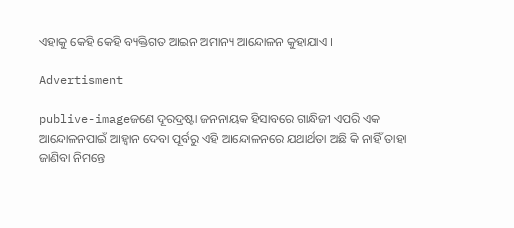ଏହାକୁ କେହି କେହି ବ୍ୟକ୍ତିଗତ ଆଇନ ଅମାନ୍ୟ ଆନ୍ଦୋଳନ କୁହାଯାଏ ।

Advertisment

publive-imageଜଣେ ଦୂରଦ୍ରଷ୍ଟା ଜନନାୟକ ହିସାବରେ ଗାନ୍ଧିଜୀ ଏପରି ଏକ ଆନ୍ଦୋଳନପାଇଁ ଆହ୍ୱାନ ଦେବା ପୂର୍ବରୁ ଏହି ଆନ୍ଦୋଳନରେ ଯଥାର୍ଥତା ଅଛି କି ନାହିଁ ତାହା ଜାଣିବା ନିମନ୍ତେ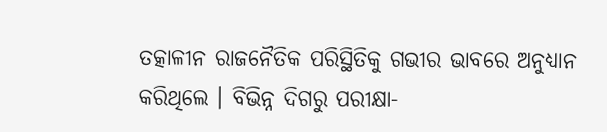ତତ୍କାଳୀନ ରାଜନୈତିକ ପରିସ୍ଥିତିକୁ ଗଭୀର ଭାବରେ ଅନୁଧ୍ୟାନ କରିଥିଲେ । ବିଭିନ୍ନ ଦିଗରୁ ପରୀକ୍ଷା-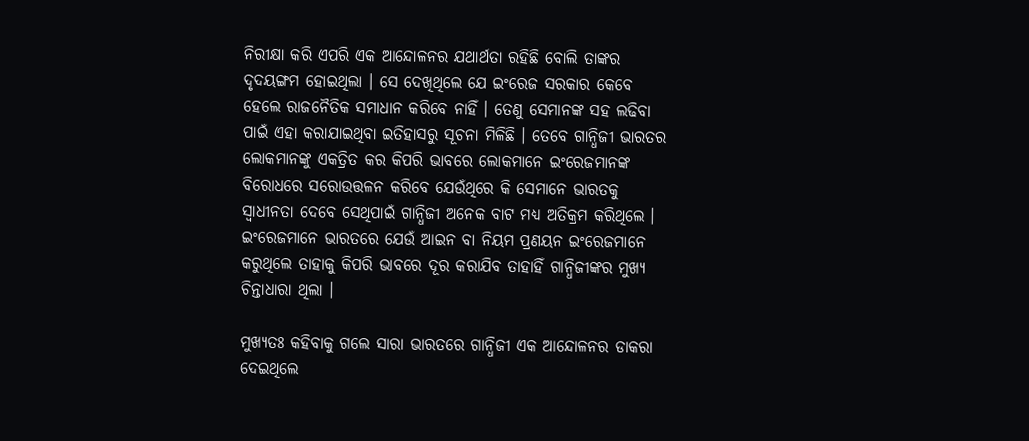ନିରୀକ୍ଷା କରି ଏପରି ଏକ ଆନ୍ଦୋଳନର ଯଥାର୍ଥତା ରହିଛି ବୋଲି ତାଙ୍କର ଦୃଦୟଙ୍ଗମ ହୋଇଥିଲା । ସେ ଦେଖିଥିଲେ ଯେ ଇଂରେଜ ସରକାର କେବେ ହେଲେ ରାଜନୈତିକ ସମାଧାନ କରିବେ ନାହିଁ । ତେଣୁ ସେମାନଙ୍କ ସହ ଲଢିବା ପାଇଁ ଏହା କରାଯାଇଥିବା ଇତିହାସରୁ ସୂଚନା ମିଳିଛି । ତେବେ ଗାନ୍ଧିଜୀ ଭାରତର ଲୋକମାନଙ୍କୁ ଏକତ୍ରିତ କର କିପରି ଭାବରେ ଲୋକମାନେ ଇଂରେଜମାନଙ୍କ ବିରୋଧରେ ସରୋଉତ୍ତଳନ କରିବେ ଯେଉଁଥିରେ କି ସେମାନେ ଭାରତକୁ ସ୍ୱାଧୀନତା ଦେବେ ସେଥିପାଇଁ ଗାନ୍ଧିଜୀ ଅନେକ ବାଟ ମଧ୍ୟ ଅତିକ୍ରମ କରିଥିଲେ । ଇଂରେଜମାନେ ଭାରତରେ ଯେଉଁ ଆଇନ ବା ନିୟମ ପ୍ରଣୟନ ଇଂରେଜମାନେ କରୁଥିଲେ ତାହାକୁ କିପରି ଭାବରେ ଦୂର କରାଯିବ ତାହାହିଁ ଗାନ୍ଧିଜୀଙ୍କର ମୁଖ୍ୟ ଚିନ୍ତାଧାରା ଥିଲା ।

ମୁଖ୍ୟତଃ କହିବାକୁ ଗଲେ ସାରା ଭାରତରେ ଗାନ୍ଧିଜୀ ଏକ ଆନ୍ଦୋଳନର ଡାକରା ଦେଇଥିଲେ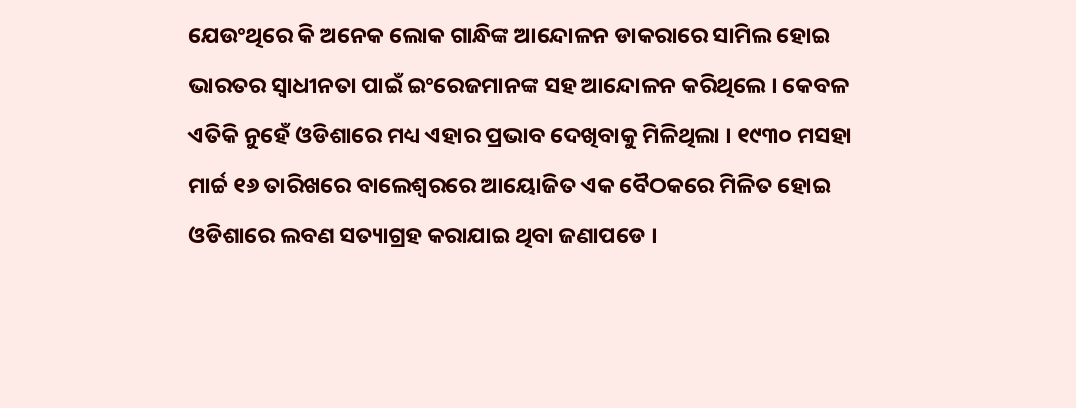ଯେଉଂଥିରେ କି ଅନେକ ଲୋକ ଗାନ୍ଧିଙ୍କ ଆନ୍ଦୋଳନ ଡାକରାରେ ସାମିଲ ହୋଇ ଭାରତର ସ୍ୱାଧୀନତା ପାଇଁ ଇଂରେଜମାନଙ୍କ ସହ ଆନ୍ଦୋଳନ କରିଥିଲେ । କେବଳ ଏତିକି ନୁହେଁ ଓଡିଶାରେ ମଧ୍ୟ ଏହାର ପ୍ରଭାବ ଦେଖିବାକୁ ମିଳିଥିଲା । ୧୯୩୦ ମସହା ମାର୍ଚ୍ଚ ୧୬ ତାରିଖରେ ବାଲେଶ୍ୱରରେ ଆୟୋଜିତ ଏକ ବୈଠକରେ ମିଳିତ ହୋଇ ଓଡିଶାରେ ଲବଣ ସତ୍ୟାଗ୍ରହ କରାଯାଇ ଥିବା ଜଣାପଡେ ।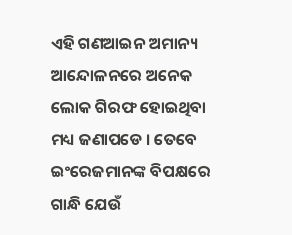ଏହି ଗଣଆଇନ ଅମାନ୍ୟ ଆନ୍ଦୋଳନରେ ଅନେକ ଲୋକ ଗିରଫ ହୋଇଥିବା ମଧ୍ୟ ଜଣାପଡେ । ତେବେ ଇଂରେଜମାନଙ୍କ ବିପକ୍ଷରେ ଗାନ୍ଧି ଯେଉଁ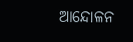ଆନ୍ଦୋଳନ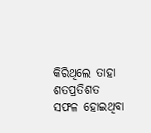କିରିଥିଲେ ତାହା ଶତପ୍ରତିଶତ ସଫଳ ହୋଇଥିବା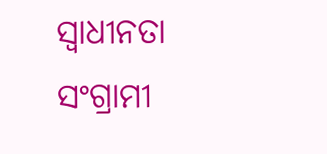ସ୍ୱାଧୀନତା ସଂଗ୍ରାମୀ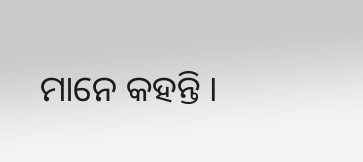ମାନେ କହନ୍ତି ।